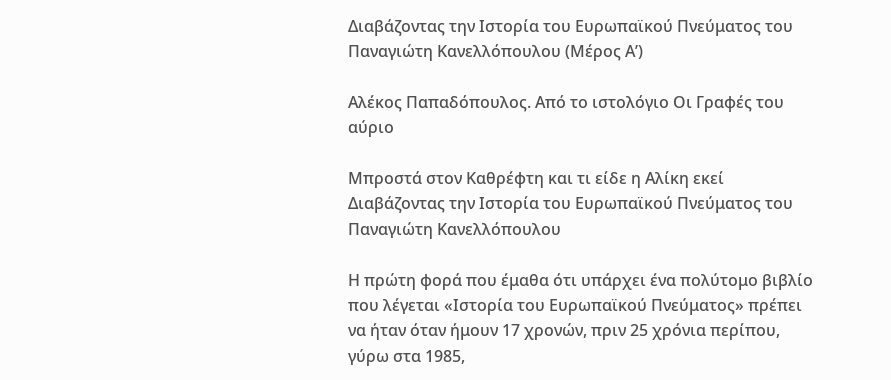Διαβάζοντας την Ιστορία του Ευρωπαϊκού Πνεύματος του Παναγιώτη Κανελλόπουλου (Μέρος Α’)

Αλέκος Παπαδόπουλος. Από το ιστολόγιο Οι Γραφές του αύριο

Μπροστά στον Καθρέφτη και τι είδε η Αλίκη εκεί
Διαβάζοντας την Ιστορία του Ευρωπαϊκού Πνεύματος του Παναγιώτη Κανελλόπουλου

Η πρώτη φορά που έμαθα ότι υπάρχει ένα πολύτομο βιβλίο που λέγεται «Ιστορία του Ευρωπαϊκού Πνεύματος» πρέπει να ήταν όταν ήμουν 17 χρονών, πριν 25 χρόνια περίπου, γύρω στα 1985,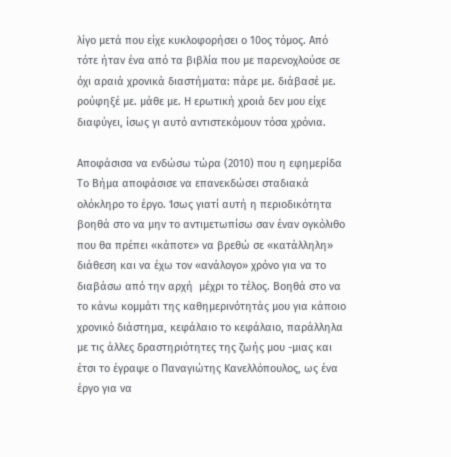λίγο μετά που είχε κυκλοφορήσει ο 10ος τόμος. Από τότε ήταν ένα από τα βιβλία που με παρενοχλούσε σε όχι αραιά χρονικά διαστήματα: πάρε με. διάβασέ με. ρούφηξέ με. μάθε με. Η ερωτική χροιά δεν μου είχε διαφύγει, ίσως γι αυτό αντιστεκόμουν τόσα χρόνια.

Αποφάσισα να ενδώσω τώρα (2010) που η εφημερίδα Το Βήμα αποφάσισε να επανεκδώσει σταδιακά ολόκληρο το έργο. Ίσως γιατί αυτή η περιοδικότητα βοηθά στο να μην το αντιμετωπίσω σαν έναν ογκόλιθο που θα πρέπει «κάποτε» να βρεθώ σε «κατάλληλη» διάθεση και να έχω τον «ανάλογο» χρόνο για να το διαβάσω από την αρχή  μέχρι το τέλος. Βοηθά στο να το κάνω κομμάτι της καθημερινότητάς μου για κάποιο χρονικό διάστημα, κεφάλαιο το κεφάλαιο, παράλληλα με τις άλλες δραστηριότητες της ζωής μου -μιας και έτσι το έγραψε ο Παναγιώτης Κανελλόπουλος, ως ένα έργο για να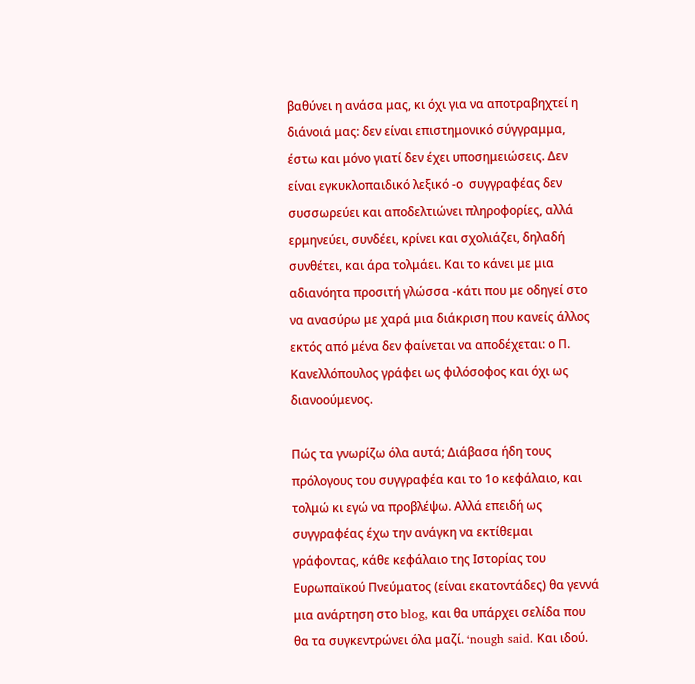βαθύνει η ανάσα μας, κι όχι για να αποτραβηχτεί η διάνοιά μας: δεν είναι επιστημονικό σύγγραμμα,  έστω και μόνο γιατί δεν έχει υποσημειώσεις. Δεν  είναι εγκυκλοπαιδικό λεξικό -ο  συγγραφέας δεν συσσωρεύει και αποδελτιώνει πληροφορίες, αλλά ερμηνεύει, συνδέει, κρίνει και σχολιάζει, δηλαδή συνθέτει, και άρα τολμάει. Και το κάνει με μια αδιανόητα προσιτή γλώσσα -κάτι που με οδηγεί στο να ανασύρω με χαρά μια διάκριση που κανείς άλλος εκτός από μένα δεν φαίνεται να αποδέχεται: ο Π. Κανελλόπουλος γράφει ως φιλόσοφος και όχι ως διανοούμενος.

Πώς τα γνωρίζω όλα αυτά; Διάβασα ήδη τους πρόλογους του συγγραφέα και το 1ο κεφάλαιο, και τολμώ κι εγώ να προβλέψω. Αλλά επειδή ως συγγραφέας έχω την ανάγκη να εκτίθεμαι γράφοντας, κάθε κεφάλαιο της Ιστορίας του Ευρωπαϊκού Πνεύματος (είναι εκατοντάδες) θα γεννά μια ανάρτηση στο blog, και θα υπάρχει σελίδα που θα τα συγκεντρώνει όλα μαζί. ‘nough said. Και ιδού.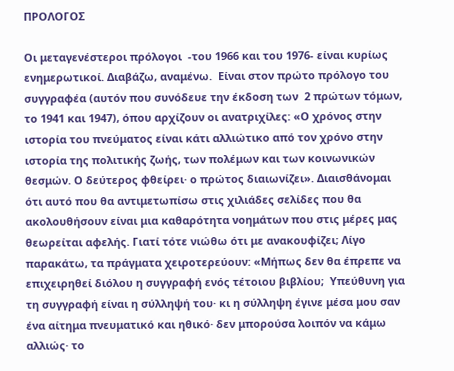ΠΡΟΛΟΓΟΣ

Οι μεταγενέστεροι πρόλογοι  -του 1966 και του 1976- είναι κυρίως ενημερωτικοί. Διαβάζω, αναμένω.  Είναι στον πρώτο πρόλογο του συγγραφέα (αυτόν που συνόδευε την έκδοση των  2 πρώτων τόμων,  το 1941 και 1947), όπου αρχίζουν οι ανατριχίλες: «Ο χρόνος στην ιστορία του πνεύματος είναι κάτι αλλιώτικο από τον χρόνο στην  ιστορία της πολιτικής ζωής, των πολέμων και των κοινωνικών θεσμών. Ο δεύτερος φθείρει· ο πρώτος διαιωνίζει». Διαισθάνομαι ότι αυτό που θα αντιμετωπίσω στις χιλιάδες σελίδες που θα ακολουθήσουν είναι μια καθαρότητα νοημάτων που στις μέρες μας θεωρείται αφελής. Γιατί τότε νιώθω ότι με ανακουφίζει; Λίγο παρακάτω, τα πράγματα χειροτερεύουν: «Μήπως δεν θα έπρεπε να επιχειρηθεί διόλου η συγγραφή ενός τέτοιου βιβλίου;  Υπεύθυνη για τη συγγραφή είναι η σύλληψή του· κι η σύλληψη έγινε μέσα μου σαν  ένα αίτημα πνευματικό και ηθικό· δεν μπορούσα λοιπόν να κάμω αλλιώς· το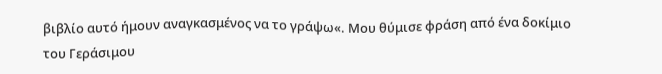βιβλίο αυτό ήμουν αναγκασμένος να το γράψω«. Μου θύμισε φράση από ένα δοκίμιο του Γεράσιμου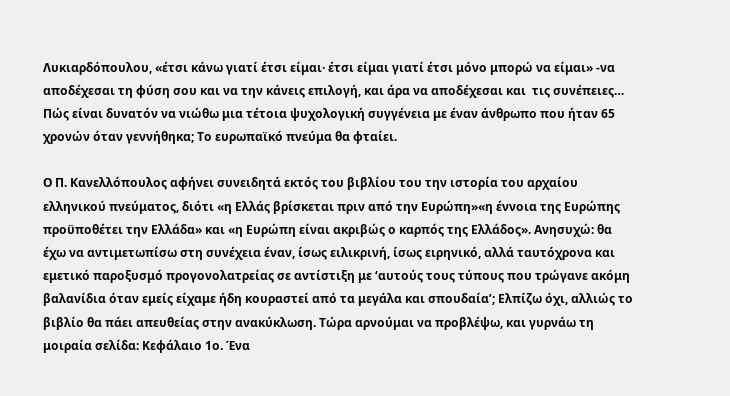Λυκιαρδόπουλου, «έτσι κάνω γιατί έτσι είμαι· έτσι είμαι γιατί έτσι μόνο μπορώ να είμαι» -να αποδέχεσαι τη φύση σου και να την κάνεις επιλογή, και άρα να αποδέχεσαι και  τις συνέπειες… Πώς είναι δυνατόν να νιώθω μια τέτοια ψυχολογική συγγένεια με έναν άνθρωπο που ήταν 65 χρονών όταν γεννήθηκα; Το ευρωπαϊκό πνεύμα θα φταίει.

Ο Π. Κανελλόπουλος αφήνει συνειδητά εκτός του βιβλίου του την ιστορία του αρχαίου ελληνικού πνεύματος, διότι «η Ελλάς βρίσκεται πριν από την Ευρώπη»«η έννοια της Ευρώπης προϋποθέτει την Ελλάδα» και «η Ευρώπη είναι ακριβώς ο καρπός της Ελλάδος». Ανησυχώ: θα έχω να αντιμετωπίσω στη συνέχεια έναν, ίσως ειλικρινή, ίσως ειρηνικό, αλλά ταυτόχρονα και εμετικό παροξυσμό προγονολατρείας σε αντίστιξη με ‘αυτούς τους τύπους που τρώγανε ακόμη βαλανίδια όταν εμείς είχαμε ήδη κουραστεί από τα μεγάλα και σπουδαία’; Ελπίζω όχι, αλλιώς το βιβλίο θα πάει απευθείας στην ανακύκλωση. Τώρα αρνούμαι να προβλέψω, και γυρνάω τη μοιραία σελίδα: Κεφάλαιο 1ο. Ένα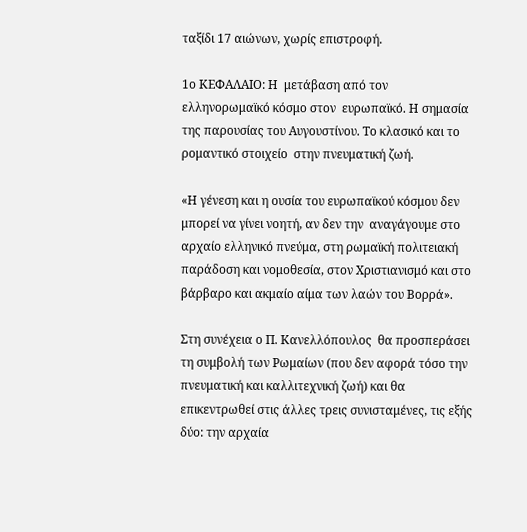ταξίδι 17 αιώνων, χωρίς επιστροφή.

1ο ΚΕΦΑΛΑΙΟ: Η  μετάβαση από τον ελληνορωμαϊκό κόσμο στον  ευρωπαϊκό. Η σημασία της παρουσίας του Αυγουστίνου. Το κλασικό και το ρομαντικό στοιχείο  στην πνευματική ζωή.

«Η γένεση και η ουσία του ευρωπαϊκού κόσμου δεν μπορεί να γίνει νοητή, αν δεν την  αναγάγουμε στο αρχαίο ελληνικό πνεύμα, στη ρωμαϊκή πολιτειακή παράδοση και νομοθεσία, στον Χριστιανισμό και στο βάρβαρο και ακμαίο αίμα των λαών του Βορρά».

Στη συνέχεια ο Π. Κανελλόπουλος  θα προσπεράσει τη συμβολή των Ρωμαίων (που δεν αφορά τόσο την πνευματική και καλλιτεχνική ζωή) και θα επικεντρωθεί στις άλλες τρεις συνισταμένες, τις εξής δύο: την αρχαία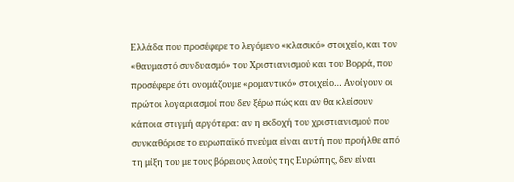Ελλάδα που προσέφερε το λεγόμενο «κλασικό» στοιχείο, και τον «θαυμαστό συνδυασμό» του Χριστιανισμού και του Βορρά, που προσέφερε ότι ονομάζουμε «ρομαντικό» στοιχείο… Ανοίγουν οι πρώτοι λογαριασμοί που δεν ξέρω πώς και αν θα κλείσουν κάποια στιγμή αργότερα: αν η εκδοχή του χριστιανισμού που συνκαθόρισε το ευρωπαϊκό πνεύμα είναι αυτή που προήλθε από τη μίξη του με τους βόρειους λαούς της Ευρώπης, δεν είναι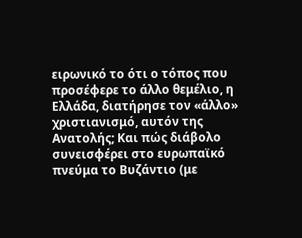ειρωνικό το ότι ο τόπος που προσέφερε το άλλο θεμέλιο, η Ελλάδα, διατήρησε τον «άλλο» χριστιανισμό, αυτόν της Ανατολής; Και πώς διάβολο συνεισφέρει στο ευρωπαϊκό πνεύμα το Βυζάντιο (με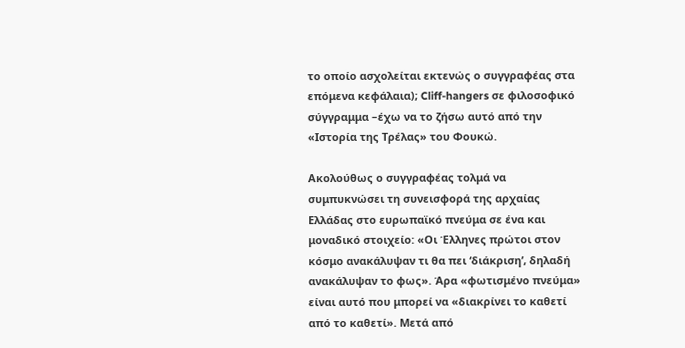το οποίο ασχολείται εκτενώς ο συγγραφέας στα επόμενα κεφάλαια); Cliff-hangers σε φιλοσοφικό σύγγραμμα –έχω να το ζήσω αυτό από την «Ιστορία της Τρέλας» του Φουκώ.

Ακολούθως ο συγγραφέας τολμά να συμπυκνώσει τη συνεισφορά της αρχαίας Ελλάδας στο ευρωπαϊκό πνεύμα σε ένα και μοναδικό στοιχείο: «Οι Έλληνες πρώτοι στον κόσμο ανακάλυψαν τι θα πει ‘διάκριση’, δηλαδή ανακάλυψαν το φως». Άρα «φωτισμένο πνεύμα» είναι αυτό που μπορεί να «διακρίνει το καθετί από το καθετί». Μετά από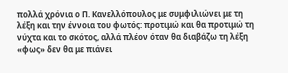πολλά χρόνια ο Π. Κανελλόπουλος με συμφιλιώνει με τη λέξη και την έννοια του φωτός: προτιμώ και θα προτιμώ τη νύχτα και το σκότος, αλλά πλέον όταν θα διαβάζω τη λέξη «φως» δεν θα με πιάνει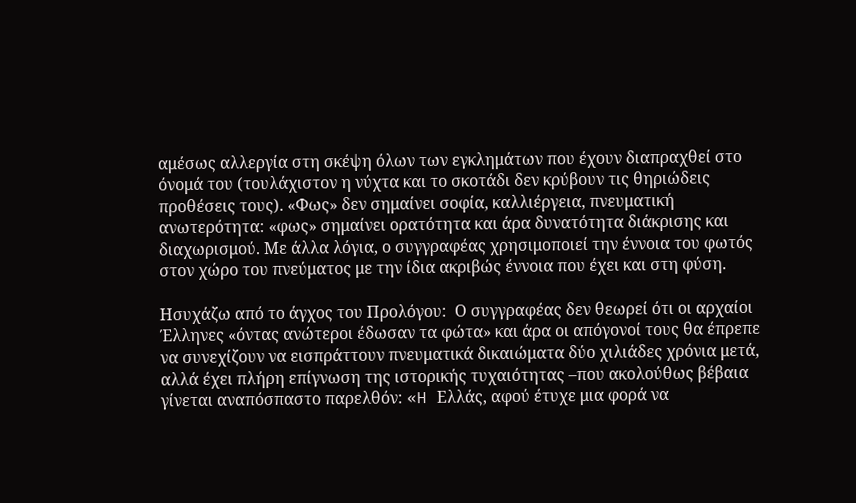αμέσως αλλεργία στη σκέψη όλων των εγκλημάτων που έχουν διαπραχθεί στο όνομά του (τουλάχιστον η νύχτα και το σκοτάδι δεν κρύβουν τις θηριώδεις προθέσεις τους). «Φως» δεν σημαίνει σοφία, καλλιέργεια, πνευματική ανωτερότητα: «φως» σημαίνει ορατότητα και άρα δυνατότητα διάκρισης και διαχωρισμού. Με άλλα λόγια, ο συγγραφέας χρησιμοποιεί την έννοια του φωτός στον χώρο του πνεύματος με την ίδια ακριβώς έννοια που έχει και στη φύση.

Ησυχάζω από το άγχος του Προλόγου:  Ο συγγραφέας δεν θεωρεί ότι οι αρχαίοι Έλληνες «όντας ανώτεροι έδωσαν τα φώτα» και άρα οι απόγονοί τους θα έπρεπε να συνεχίζουν να εισπράττουν πνευματικά δικαιώματα δύο χιλιάδες χρόνια μετά, αλλά έχει πλήρη επίγνωση της ιστορικής τυχαιότητας –που ακολούθως βέβαια γίνεται αναπόσπαστο παρελθόν: «H Ελλάς, αφού έτυχε μια φορά να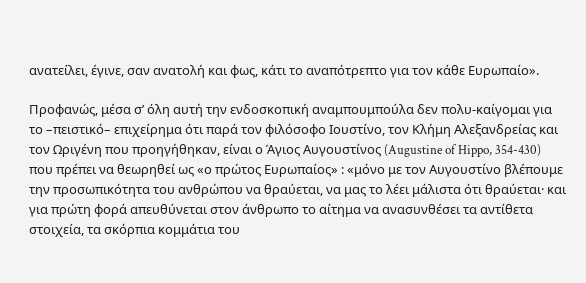ανατείλει, έγινε, σαν ανατολή και φως, κάτι το αναπότρεπτο για τον κάθε Ευρωπαίο».

Προφανώς, μέσα σ’ όλη αυτή την ενδοσκοπική αναμπουμπούλα δεν πολυ-καίγομαι για το –πειστικό– επιχείρημα ότι παρά τον φιλόσοφο Ιουστίνο, τον Κλήμη Αλεξανδρείας και τον Ωριγένη που προηγήθηκαν, είναι ο Άγιος Αυγουστίνος (Augustine of Hippo, 354-430) που πρέπει να θεωρηθεί ως «ο πρώτος Ευρωπαίος» : «μόνο με τον Αυγουστίνο βλέπουμε την προσωπικότητα του ανθρώπου να θραύεται, να μας το λέει μάλιστα ότι θραύεται· και για πρώτη φορά απευθύνεται στον άνθρωπο το αίτημα να ανασυνθέσει τα αντίθετα στοιχεία, τα σκόρπια κομμάτια του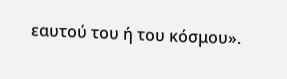εαυτού του ή του κόσμου».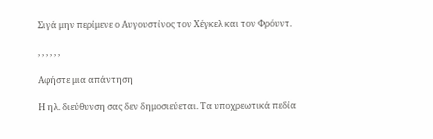Σιγά μην περίμενε ο Αυγουστίνος τον Χέγκελ και τον Φρόυντ.

, , , , , ,

Αφήστε μια απάντηση

Η ηλ. διεύθυνση σας δεν δημοσιεύεται. Τα υποχρεωτικά πεδία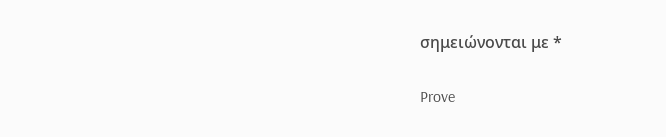σημειώνονται με *

Prove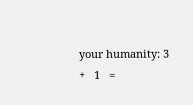your humanity: 3   +   1   =